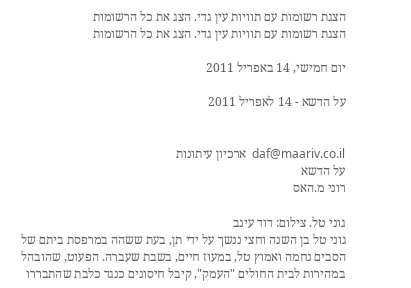הצגת רשומות עם תוויות עין גדי. הצג את כל הרשומות
הצגת רשומות עם תוויות עין גדי. הצג את כל הרשומות

יום חמישי, 14 באפריל 2011

על הדשא - 14 לאפריל 2011


daf@maariv.co.il  ארכיון עיתונות
על הדשא
רוני מ.האס

גוני טל. צילום: דוד עינב
גוני טל בן השנה וחצי ננשך על ידי תן, בעת ששהה במרפסת ביתם של הסבים נחמה ואמוץ טל, במעוז חיים, בשבת שעברה. הפעוט, שהובהל במהירות לבית החולים "העמק", קיבל חיסונים כנגד כלבת שהתבררו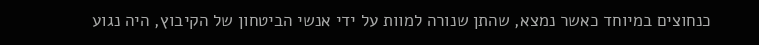כנחוצים במיוחד כאשר נמצא, שהתן שנורה למוות על ידי אנשי הביטחון של הקיבוץ, היה נגוע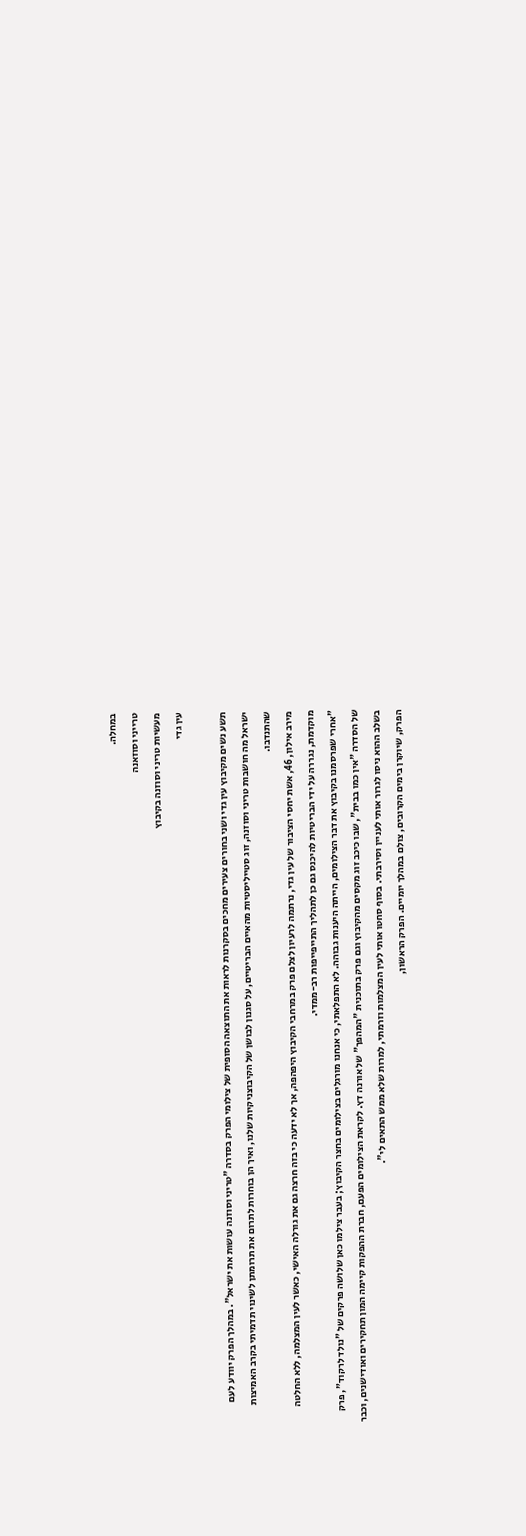במחלה.
טרייני וסוזאנה
מעשיות טריני וסוזנה בקיבוץ
עין גדי

תשע נשים מקיבוץ עין גדי ושני בחורים צעירים מחכים בסקרנות לראות את התוצאה הסופית של צילומי הפרק בסדרה "טריני וסוזנה עושות את ישראל". במהלך הפרק יוודע לעם ישראל מה חושבות טריני וסוזנה, זוג סטייליסטיות מהאיים הבריטיים, על סגנון לבושן של הקיבוצניקיות שלנו, ואיך הן בוחרות לתרום את תרומתן לשינוי תדמיתי בקרב האמיצות שהתנדבו.
מירב אילון, 46, אשת יחסי הציבור של עין גדי, נרתמה לרעיון לצלם פרק במרחבי הקיבוץ היפהפה, אך לא ידעה כי בזה חרצה גם את גורלה האישי, כאשר לעין המצלמה, ללא החלטה מוקדמת, נגררה על ידי הבריטיות להיכנס גם כן לתהליך התייפייפות רב-ממדי.
"אחרי שפרסמנו בקיבוץ את דבר הצילומים, הייתה היענות גבוהה. לא התפלאתי, כי אנחנו מורגלים בצילומים בחצר הקיבוץ; בעבר צילמו כאן שלושה פרקים של "נולד לרקוד", פרק של הסדרה "אין כמו בבית", שבו כיכב זוג מקסים מהקיבוץ וגם פרק בתוכנית "המהפך" של אורנה דץ. לקראת הצילומים הפעם, חברת ההפקות קיימה המון תחקירים ואודישנים, וכבר בשלב ההוא ניסו לגרור אותי לעניין וסירבתי. בסוף סחטו אותי לעין המצלמות וזרמתי, למרות שלא ממש התאים לי".
הפרק, שיוקרן בימים הקרובים, צולם במהלך יומיים. הפרק הראשון,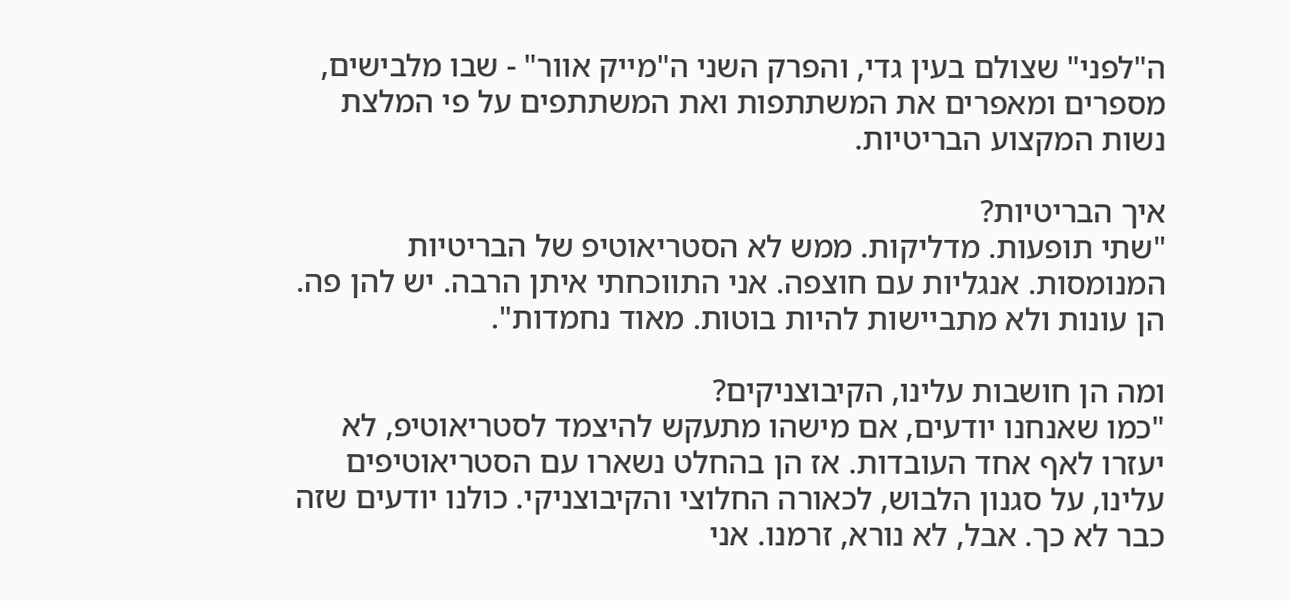ה"לפני" שצולם בעין גדי, והפרק השני ה"מייק אוור" - שבו מלבישים, מספרים ומאפרים את המשתתפות ואת המשתתפים על פי המלצת נשות המקצוע הבריטיות.

איך הבריטיות?
"שתי תופעות. מדליקות. ממש לא הסטריאוטיפ של הבריטיות המנומסות. אנגליות עם חוצפה. אני התווכחתי איתן הרבה. יש להן פה. הן עונות ולא מתביישות להיות בוטות. מאוד נחמדות".

ומה הן חושבות עלינו, הקיבוצניקים?
"כמו שאנחנו יודעים, אם מישהו מתעקש להיצמד לסטריאוטיפ, לא יעזרו לאף אחד העובדות. אז הן בהחלט נשארו עם הסטריאוטיפים עלינו, על סגנון הלבוש, לכאורה החלוצי והקיבוצניקי. כולנו יודעים שזה כבר לא כך. אבל, לא נורא, זרמנו. אני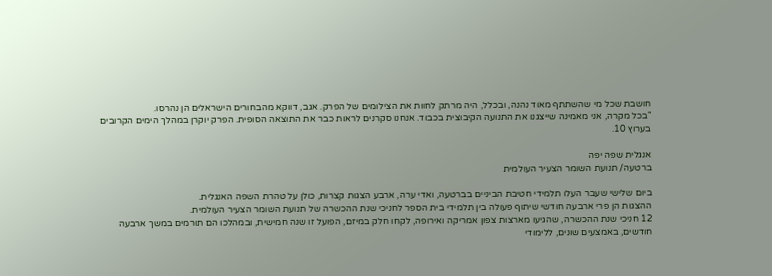חושבת שכל מי שהשתתף מאוד נהנה, ובכלל, היה מרתק לחוות את הצילומים של הפרק. אגב, דווקא מהבחורים הישראלים הן נהרסו.
"בכל מקרה, אני מאמינה שייצגנו את התנועה הקיבוצית בכבוד. אנחנו סקרנים לראות כבר את התוצאה הסופית. הפרק יוקרן במהלך הימים הקרובים בערוץ 10.

אנגלית שפה יפה
ברטעה/ תנועת השומר הצעיר העולמית

ביום שלישי שעבר העלו תלמידי חטיבת הביניים בברטעה, ואדי ערה, ארבע הצגות קצרות, כולן על טהרת השפה האנגלית.
ההצגות הן פרי ארבעה חודשי שיתוף פעולה בין תלמידי בית הספר לחניכי שנת ההכשרה של תנועת השומר הצעיר העולמית.
12 חניכי שנת ההכשרה, שהגיעו מארצות צפון אמריקה ואירופה, לקחו חלק במיזם, הפועל זו שנה חמישית, ובמהלכו הם תורמים במשך ארבעה חודשים, באמצעים שונים, ללימודי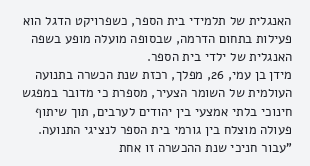האנגלית של תלמידי בית הספר, כשפרויקט הדגל הוא פעילות בתחום הדרמה, שבסופה מועלה מופע בשפה האנגלית של ילדי בית הספר.
מידן בן עמי, 26, מפלך, רכזת שנת הכשרה בתנועה העולמית של השומר הצעיר, מספרת כי מדובר במפגש חינוכי בלתי אמצעי בין יהודים לערבים, תוך שיתוף פעולה מוצלח בין גורמי בית הספר לנציגי התנועה. "עבור חניכי שנת ההכשרה זו אחת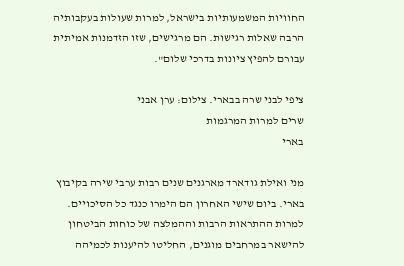החוויות המשמעותיות בישראל, למרות שעולות בעקבותיה הרבה שאלות רגישות. הם מרגישים, שזו הזדמנות אמיתית עבורם להפיץ ציונות בדרכי שלום".

ציפי לבני שרה בבארי. צילום: ערן אבני
שרים למרות המרגמות
בארי

מני ואילת גודארד מארגנים שנים רבות ערבי שירה בקיבוץ בארי. ביום שישי האחרון הם הימרו כנגד כל הסיכויים. למרות ההתראות הרבות וההמלצה של כוחות הביטחון להישאר במרחבים מוגנים, החליטו להיענות לכמיהה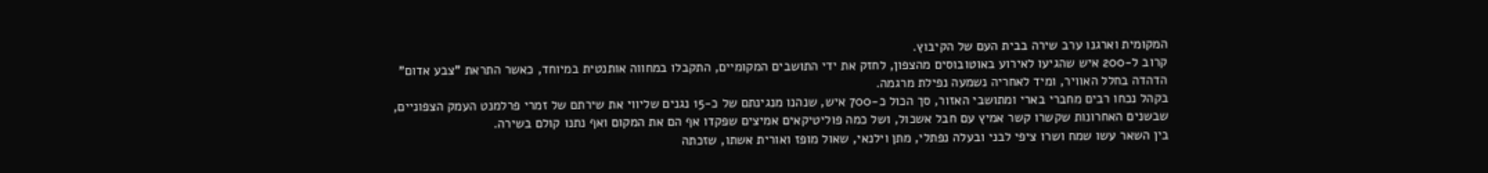המקומית וארגנו ערב שירה בבית העם של הקיבוץ.
קרוב ל-200 איש שהגיעו לאירוע באוטובוסים מהצפון, לחזק את ידי התושבים המקומיים, התקבלו במחווה אותנטית במיוחד, כאשר התראת "צבע אדום" הדהדה בחלל האוויר, ומיד לאחריה נשמעה נפילת מרגמה.
בקהל נכחו רבים מחברי בארי ומתושבי האזור, סך הכול כ-700 איש, שנהנו מנגינתם של כ-15 נגנים שליווי את שירתם של זמרי פרלמנט העמק הצפוניים, שבשנים האחרונות שקשרו קשר אמיץ עם חבל אשכול, ושל כמה פוליטיקאים אמיצים שפקדו אף הם את המקום ואף נתנו קולם בשירה.
בין השאר עשו שמח ושרו ציפי לבני ובעלה נפתלי, מתן וילנאי, שאול מופז ואורית אשתו, שזכתה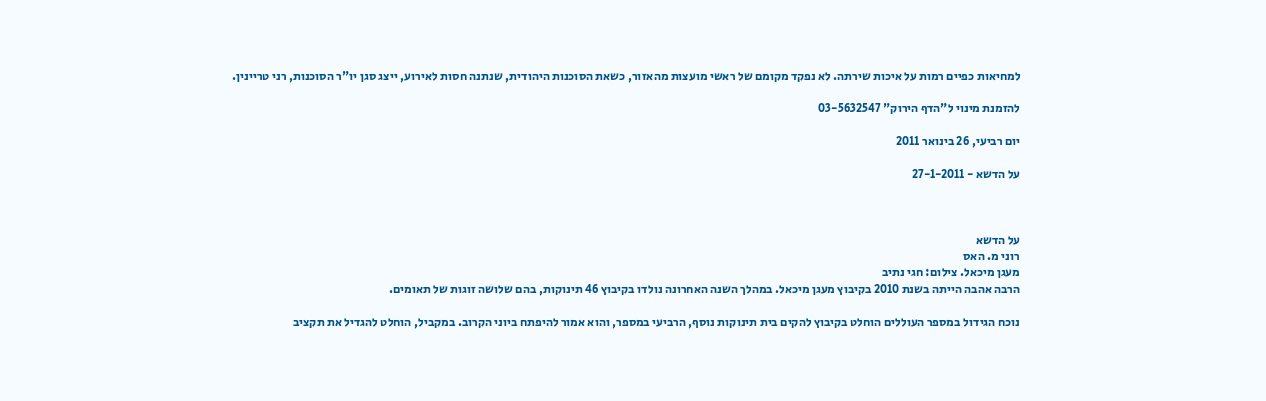למחיאות כפיים רמות על איכות שירתה. לא נפקד מקומם של ראשי מועצות מהאזור, כשאת הסוכנות היהודית, שנתנה חסות לאירוע, ייצג סגן יו"ר הסוכנות, רני טריינין.

להזמנת מינוי ל"הדף הירוק" 03-5632547

יום רביעי, 26 בינואר 2011

על הדשא - 27-1-2011



על הדשא
רוני מ. האס
מעגן מיכאל. צילום: חגי נתיב
הרבה אהבה הייתה בשנת 2010 בקיבוץ מעגן מיכאל. במהלך השנה האחרונה נולדו בקיבוץ 46 תינוקות, בהם שלושה זוגות של תאומים.

נוכח הגידול במספר העוללים הוחלט בקיבוץ להקים בית תינוקות נוסף, הרביעי במספר, והוא אמור להיפתח ביוני הקרוב. במקביל, הוחלט להגדיל את תקציב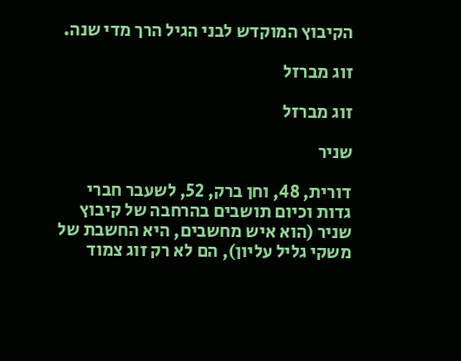הקיבוץ המוקדש לבני הגיל הרך מדי שנה.

זוג מברזל

זוג מברזל

שניר

דורית, 48, וחן ברק, 52, לשעבר חברי גדות וכיום תושבים בהרחבה של קיבוץ שניר (הוא איש מחשבים, היא החשבת של משקי גליל עליון), הם לא רק זוג צמוד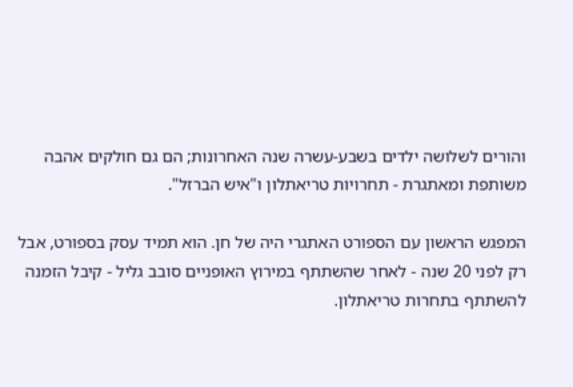והורים לשלושה ילדים בשבע-עשרה שנה האחרונות; הם גם חולקים אהבה משותפת ומאתגרת - תחרויות טריאתלון ו"איש הברזל".

המפגש הראשון עם הספורט האתגרי היה של חן. הוא תמיד עסק בספורט, אבל רק לפני 20 שנה - לאחר שהשתתף במירוץ האופניים סובב גליל - קיבל הזמנה להשתתף בתחרות טריאתלון.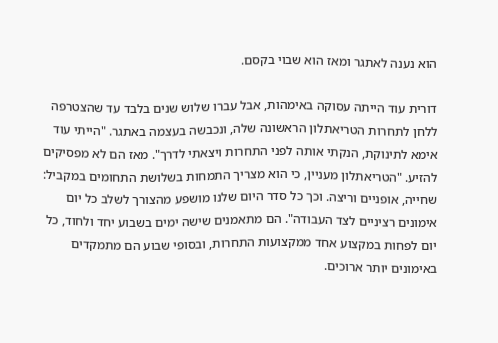הוא נענה לאתגר ומאז הוא שבוי בקסם.

דורית עוד הייתה עסוקה באימהות, אבל עברו שלוש שנים בלבד עד שהצטרפה ללחן לתחרות הטריאתלון הראשונה שלה, ונכבשה בעצמה באתגר. "הייתי עוד אימא לתינוקת, הנקתי אותה לפני התחרות ויצאתי לדרך". מאז הם לא מפסיקים להזיע. "הטריאתלון מעניין, כי הוא מצריך התמחות בשלושת התחומים במקביל: שחייה, אופניים וריצה. וכך כל סדר היום שלנו מושפע מהצורך לשלב כל יום אימונים רציניים לצד העבודה". הם מתאמנים שישה ימים בשבוע יחד ולחוד, כל יום לפחות במקצוע אחד ממקצועות התחרות, ובסופי שבוע הם מתמקדים באימונים יותר ארוכים.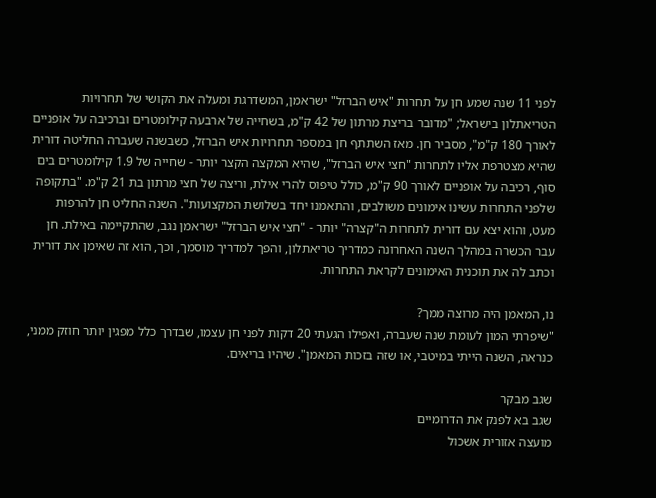לפני 11 שנה שמע חן על תחרות "איש הברזל" ישראמן, המשדרגת ומעלה את הקושי של תחרויות הטריאתלון בישראל; "מדובר בריצת מרתון של 42 ק"מ, בשחייה של ארבעה קילומטרים וברכיבה על אופניים לאורך 180 ק"מ", מסביר חן. מאז השתתף חן במספר תחרויות איש הברזל, כשבשנה שעברה החליטה דורית שהיא מצטרפת אליו לתחרות "חצי איש הברזל", שהיא המקצה הקצר יותר - שחייה של 1.9 קילומטרים בים סוף, רכיבה על אופניים לאורך 90 ק"מ, כולל טיפוס להרי אילת, וריצה של חצי מרתון בת 21 ק"מ. "בתקופה שלפני התחרות עשינו אימונים משולבים, והתאמנו יחד בשלושת המקצועות". השנה החליט חן להרפות מעט, והוא יצא עם דורית לתחרות ה"קצרה" יותר - "חצי איש הברזל" ישראמן נגב, שהתקיימה באילת. חן עבר הכשרה במהלך השנה האחרונה כמדריך טריאתלון, והפך למדריך מוסמך, וכך, הוא זה שאימן את דורית וכתב לה את תוכנית האימונים לקראת התחרות.

נו, המאמן היה מרוצה ממך?
"שיפרתי המון לעומת שנה שעברה, ואפילו הגעתי 20 דקות לפני חן עצמו, שבדרך כלל מפגין יותר חוזק ממני, כנראה, השנה הייתי במיטבי, או שזה בזכות המאמן". שיהיו בריאים.

שגב מבקר
שגב בא לפנק את הדרומיים
מועצה אזורית אשכול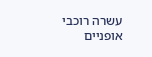עשרה רוכבי אופניים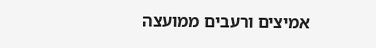אמיצים ורעבים ממועצה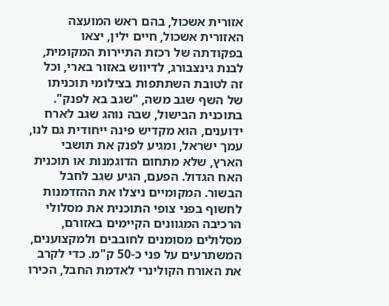אזורית אשכול, בהם ראש המועצה האזורית אשכול, חיים ילין, יצאו בפקודתה של רכזת התיירות המקומית, לבנת גינצבורג, לדיווש באזור בארי, וכל זה לטובת השתתפות בצילומי תוכניתו של השף שגב משה, "שגב בא לפנק". בתוכנית הבישול, שבה נוהג שגב לארח ידוענים, הוא מקדיש פינה ייחודית גם לנו, עמך ישראל, ומגיע לפנק את תושבי הארץ, שלא מתחום הדוגמנות או תוכנית האח הגדול. הפעם, הגיע שגב לחבל הבשור. המקומיים ניצלו את ההזדמנות לחשוף בפני צופי התוכנית את מסלולי הרכיבה המגוונים הקיימים באזורם, מסלולים מסומנים לחובבים ולמקצוענים, המשתרעים על פני כ-50 ק"מ. כדי לקרב את האורח הקולינרי לאדמת החבל, הכירו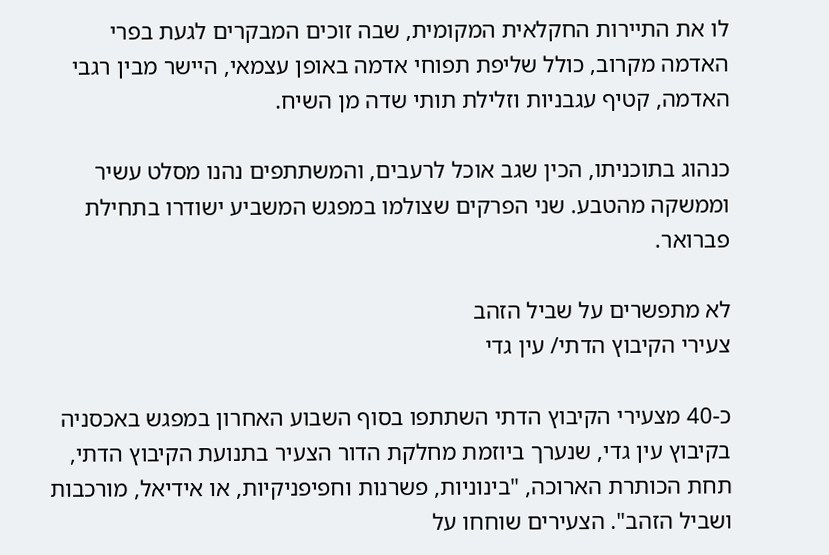לו את התיירות החקלאית המקומית, שבה זוכים המבקרים לגעת בפרי האדמה מקרוב, כולל שליפת תפוחי אדמה באופן עצמאי, היישר מבין רגבי האדמה, קטיף עגבניות וזלילת תותי שדה מן השיח.

כנהוג בתוכניתו, הכין שגב אוכל לרעבים, והמשתתפים נהנו מסלט עשיר וממשקה מהטבע. שני הפרקים שצולמו במפגש המשביע ישודרו בתחילת פברואר.

לא מתפשרים על שביל הזהב
צעירי הקיבוץ הדתי/ עין גדי

כ-40 מצעירי הקיבוץ הדתי השתתפו בסוף השבוע האחרון במפגש באכסניה בקיבוץ עין גדי, שנערך ביוזמת מחלקת הדור הצעיר בתנועת הקיבוץ הדתי, תחת הכותרת הארוכה, "בינוניות, פשרנות וחפיפניקיות, או אידיאל, מורכבות ושביל הזהב". הצעירים שוחחו על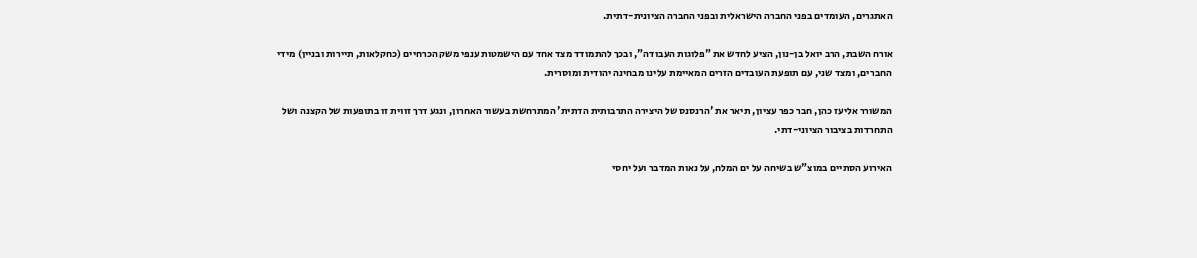האתגרים, העומדים בפני החברה הישראלית ובפני החברה הציונית-דתית.

אורח השבת, הרב יואל בן-נון, הציע לחדש את "פלוגות העבודה", ובכך להתמודד מצד אחד עם הישמטות ענפי משק הכרחיים (כחקלאות, תיירות ובניין) מידי החברים, ומצד שני, עם תופעת העובדים הזרים המאיימת עלינו מבחינה יהודית ומוסרית.

המשורר אליעז כהן, חבר כפר עציון, תיאר את 'הרנסנס של היצירה התרבותית הדתית' המתרחשת בעשור האחרון, ונגע דרך זווית זו בתופעות של הקצנה ושל התחרדות בציבור הציוני-דתי.

האירוע הסתיים במוצ"ש בשיחה על ים המלח, על נאות המדבר ועל יחסי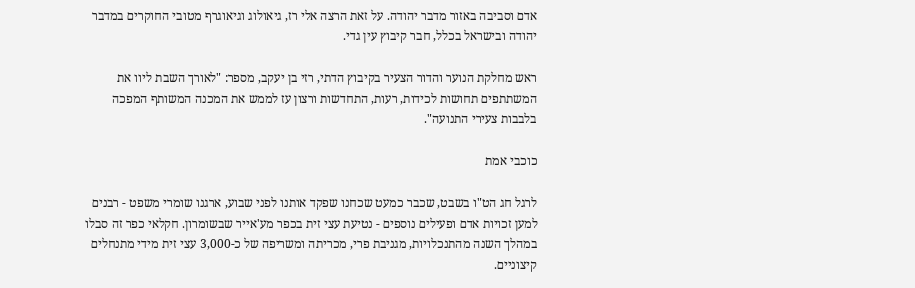אדם וסביבה באזור מדבר יהודה. על זאת הרצה אלי רז, גיאולוג וגיאוגרף מטובי החוקרים במדבר יהודה ובישראל בכלל, חבר קיבוץ עין גדי.

ראש מחלקת הנוער והדור הצעיר בקיבוץ הדתי, רזי בן יעקב, מספר: "לאורך השבת ליוו את המשתתפים תחושות לכידות, רעות, התחדשות ורצון עז לממש את המכנה המשותף המפכה בלבבות צעירי התנועה".

כוכבי אמת

לרגל חג הט"ו בשבט, שכבר כמעט שכחנו שפקד אותנו לפני שבוע, ארגנו שומרי משפט - רבנים למען זכויות אדם ופעילים נוספים - נטיעת עצי זית בכפר מע'אייר שבשומרון. חקלאי כפר זה סבלו במהלך השנה מהתנכלויות, מגניבת פרי, מכריתה ומשריפה של כ-3,000 עצי זית מידי מתנחלים קיצוניים.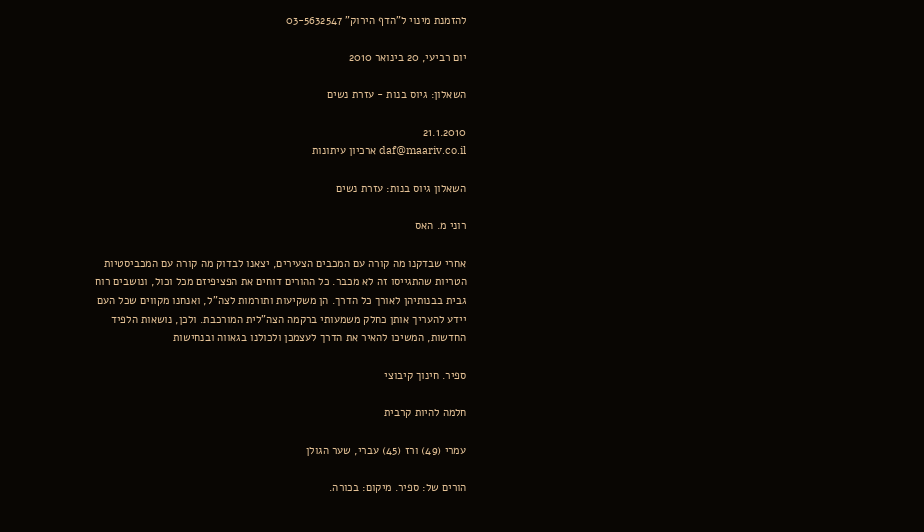להזמנת מינוי ל"הדף הירוק" 03-5632547

יום רביעי, 20 בינואר 2010

השאלון: גיוס בנות - עזרת נשים

21.1.2010
daf@maariv.co.il ארכיון עיתונות

השאלון גיוס בנות: עזרת נשים

רוני מ. האס

אחרי שבדקנו מה קורה עם המכבים הצעירים, יצאנו לבדוק מה קורה עם המכביסטיות הטריות שהתגייסו זה לא מכבר. כל ההורים דוחים את הפציפיזם מכל וכול, ונושבים רוח גבית בבנותיהן לאורך כל הדרך. הן משקיעות ותורמות לצה"ל, ואנחנו מקווים שכל העם יידע להעריך אותן כחלק משמעותי ברקמה הצה"לית המורכבת. ולכן, נושאות הלפיד החדשות, המשיכו להאיר את הדרך לעצמכן ולכולנו בגאווה ובנחישות

ספיר. חינוך קיבוצי

חלמה להיות קרבית

עמרי (49) ורז (45) עברי, שער הגולן

הורים של: ספיר. מיקום: בכורה.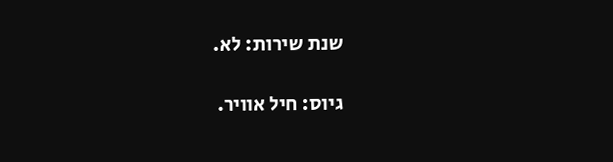שנת שירות: לא.

גיוס: חיל אוויר.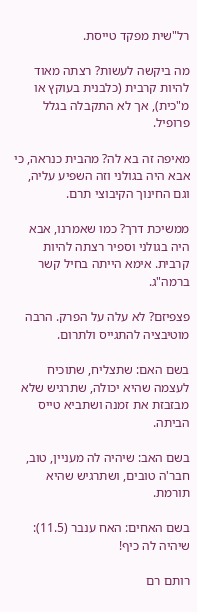רל"שית מפקד טייסת.

מה ביקשה לעשות? רצתה מאוד להיות קרבית (כלבנית בעוקץ או מ"כית), אך לא התקבלה בגלל פרופיל.

מאיפה זה בא לה? מהבית כנראה, כי אבא היה בגולני וזה השפיע עליה, וגם החינוך הקיבוצי תרם.

ממשיכת דרך? כמו שאמרנו, אבא היה בגולני וספיר רצתה להיות קרבית. אימא הייתה בחיל קשר ברמה"ג.

פצפיזם? לא עלה על הפרק. הרבה מוטיבציה להתגייס ולתרום.

בשם האם: שתצליח, שתוכיח לעצמה שהיא יכולה, שתרגיש שלא מבזבזת את זמנה ושתביא טייס הביתה.

בשם האב: שיהיה לה מעניין, טוב, חבר'ה טובים, ושתרגיש שהיא תורמת.

בשם האחים: האח ענבר (11.5): שיהיה לה כיף!

רותם רם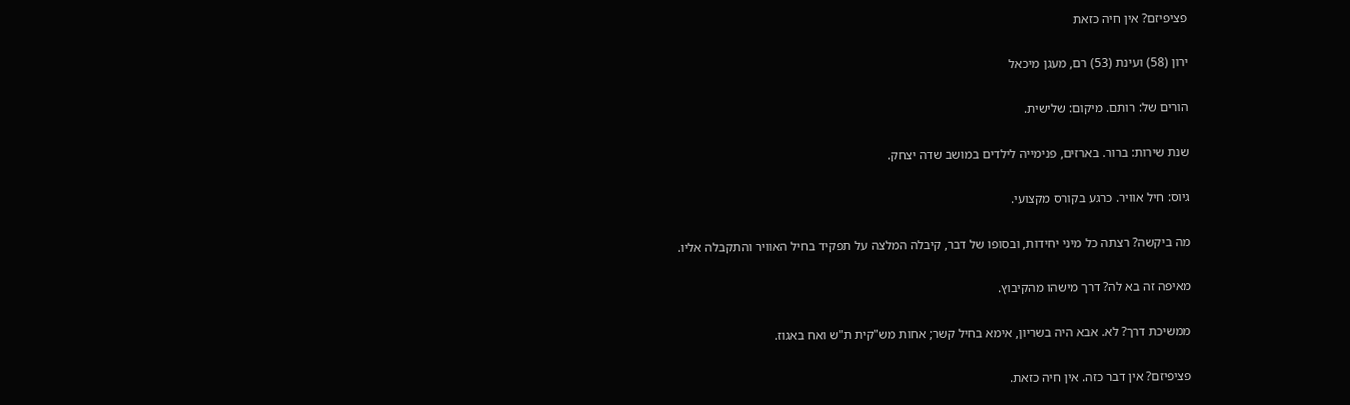פציפיזם? אין חיה כזאת

ירון (58) ועינת (53) רם, מעגן מיכאל

הורים של: רותם. מיקום: שלישית.

שנת שירות: ברור. בארזים, פנימייה לילדים במושב שדה יצחק.

גיוס: חיל אוויר. כרגע בקורס מקצועי.

מה ביקשה? רצתה כל מיני יחידות, ובסופו של דבר, קיבלה המלצה על תפקיד בחיל האוויר והתקבלה אליו.

מאיפה זה בא לה? דרך מישהו מהקיבוץ.

ממשיכת דרך? לא. אבא היה בשריון, אימא בחיל קשר; אחות מש"קית ת"ש ואח באגוז.

פציפיזם? אין דבר כזה. אין חיה כזאת.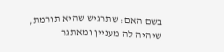בשם האם: שתרגיש שהיא תורמת, שיהיה לה מעניין ומאתגר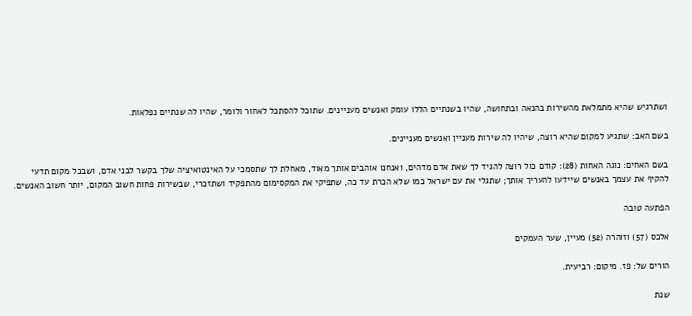ושתרגיש שהיא מתמלאת מהשירות בהנאה ובתחושה, שהיו בשנתיים הללו עומק ואנשים מעניינים. שתוכל להסתכל לאחור ולומר, שהיו לה שנתיים נפלאות.

בשם האב: שתגיע למקום שהיא רוצה, שיהיו לה שירות מעניין ואנשים מעניינים.

בשם האחים: נוגה האחות (28): קודם כול רוצה להגיד לך שאת אדם מדהים, ואנחנו אוהבים אותך מאוד, מאחלת לך שתסמכי על האינטואיציה שלך בקשר לבני אדם, ושבכל מקום תדעי להקיף את עצמך באנשים שיידעו להעריך אותך; שתגלי את עם ישראל כמו שלא הכרת עד כה, שתפיקי את המקסימום מהתפקיד ושתזכרי, שבשירות פחות חשוב המקום, יותר חשוב האנשים.

הפתעה טובה

אלכס (57) וזוהרה (52) מעיין, שער העמקים

הורים של: פז. מיקום: רביעית.

שנת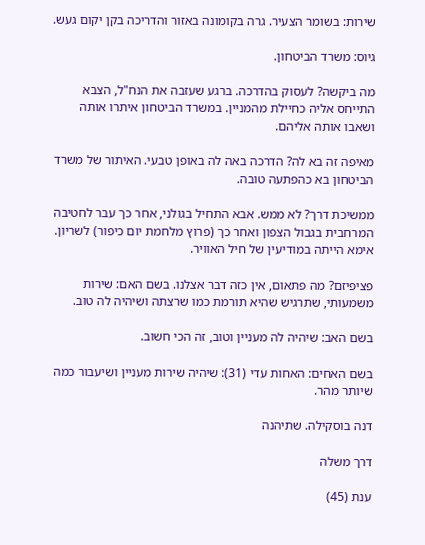שירות: בשומר הצעיר. גרה בקומונה באזור והדריכה בקן יקום געש.

גיוס: משרד הביטחון.

מה ביקשה? לעסוק בהדרכה. ברגע שעזבה את הנח"ל, הצבא התייחס אליה כחיילת מהמניין. במשרד הביטחון איתרו אותה ושאבו אותה אליהם.

מאיפה זה בא לה? הדרכה באה לה באופן טבעי. האיתור של משרד הביטחון בא כהפתעה טובה.

ממשיכת דרך? לא ממש. אבא התחיל בגולני, אחר כך עבר לחטיבה המרחבית בגבול הצפון ואחר כך (פרוץ מלחמת יום כיפור) לשריון. אימא הייתה במודיעין של חיל האוויר.

פציפיזם? מה פתאום, אין כזה דבר אצלנו. בשם האם: שירות משמעותי, שתרגיש שהיא תורמת כמו שרצתה ושיהיה לה טוב.

בשם האב: שיהיה לה מעניין וטוב, זה הכי חשוב.

בשם האחים: האחות עדי (31): שיהיה שירות מעניין ושיעבור כמה שיותר מהר.

דנה בוסקילה. שתיהנה

דרך משלה

ענת (45)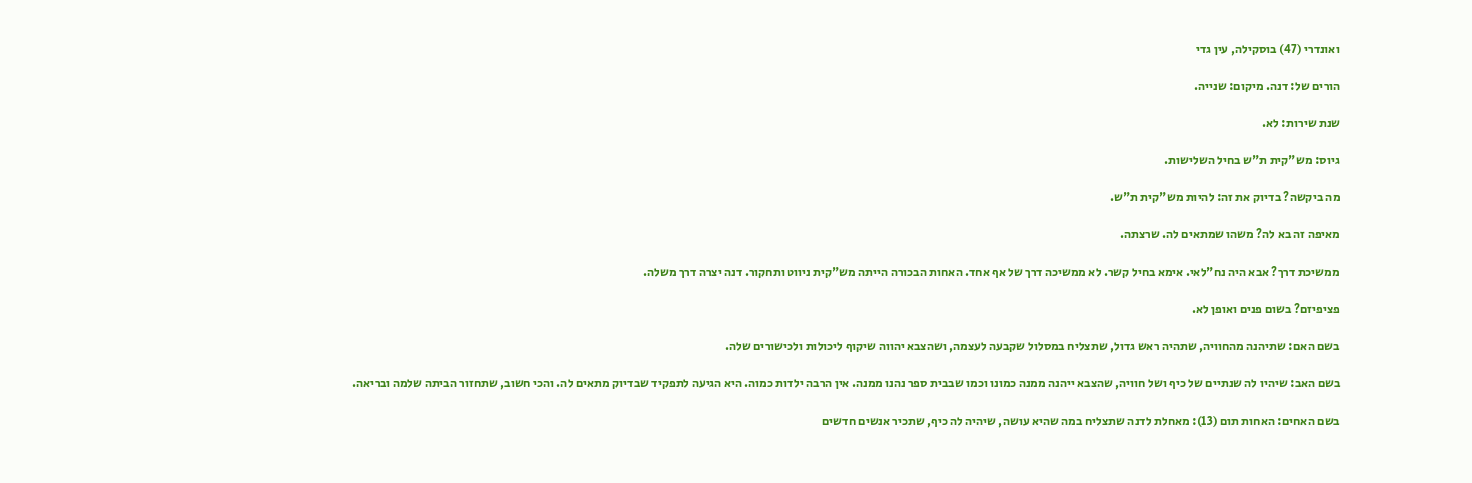ואונדרי (47) בוסקילה, עין גדי

הורים של: דנה. מיקום: שנייה.

שנת שירות: לא.

גיוס: מש"קית ת"ש בחיל השלישות.

מה ביקשה? בדיוק את זה: להיות מש"קית ת"ש.

מאיפה זה בא לה? משהו שמתאים לה. שרצתה.

ממשיכת דרך? אבא היה נח"לאי. אימא בחיל קשר. לא ממשיכה דרך של אף אחד. האחות הבכורה הייתה מש"קית ניווט ותחקור. דנה יצרה דרך משלה.

פציפיזם? בשום פנים ואופן לא.

בשם האם: שתיהנה מהחוויה, שתהיה ראש גדול, שתצליח במסלול שקבעה לעצמה, ושהצבא יהווה שיקוף ליכולות ולכישורים שלה.

בשם האב: שיהיו לה שנתיים של כיף ושל חוויה, שהצבא ייהנה ממנה כמונו וכמו שבבית ספר נהנו ממנה. אין הרבה ילדות כמוה. היא הגיעה לתפקיד שבדיוק מתאים לה. והכי חשוב, שתחזור הביתה שלמה ובריאה.

בשם האחים: האחות תום (13): מאחלת לדנה שתצליח במה שהיא עושה, שיהיה לה כיף, שתכיר אנשים חדשים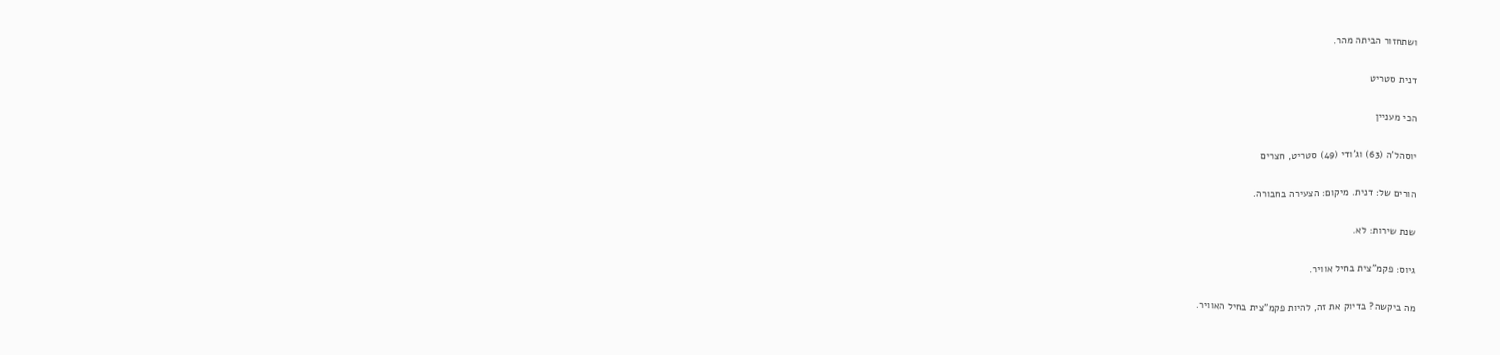ושתחזור הביתה מהר.

דנית סטריט

הכי מעניין

יוסהל'ה (63) וג'ודי (49) סטריט, חצרים

הורים של: דנית. מיקום: הצעירה בחבורה.

שנת שירות: לא.

גיוס: פקמ"צית בחיל אוויר.

מה ביקשה? בדיוק את זה, להיות פקמ"צית בחיל האוויר.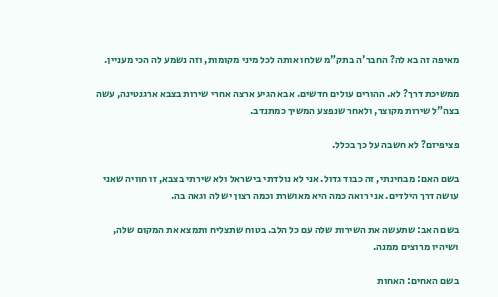מאיפה זה בא לה? החבר'ה בתק"מ שלחו אותה לכל מיני מקומות, וזה נשמע לה הכי מעניין.

ממשיכת דרך? לא. ההורים עולים חדשים. אבא הגיע ארצה אחרי שירות בצבא ארגנטינה, עשה בצה"ל שירות מקוצר, ולאחר שנפצע המשיך כמתנדב.

פציפיזם? לא חשבה על כך בכלל.

בשם האם: מבחינתי, זה כבוד גדול. אני לא נולדתי בישראל ולא שירתי בצבא, זו חוויה שאני עושה דרך הילדים. אני רואה כמה היא מאושרת וכמה רצון יש לה וגאה בה.

בשם האב: שתעשה את השירות שלה עם כל הלב. בטוח שתצליח ותמצא את המקום שלה, ושיהיו מרוצים ממנה.

בשם האחים: האחות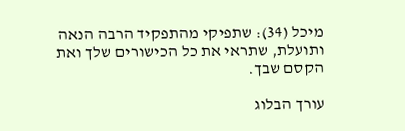מיכל (34): שתפיקי מהתפקיד הרבה הנאה ותועלת, שתראי את כל הכישורים שלך ואת הקסם שבך.

עורך הבלוג